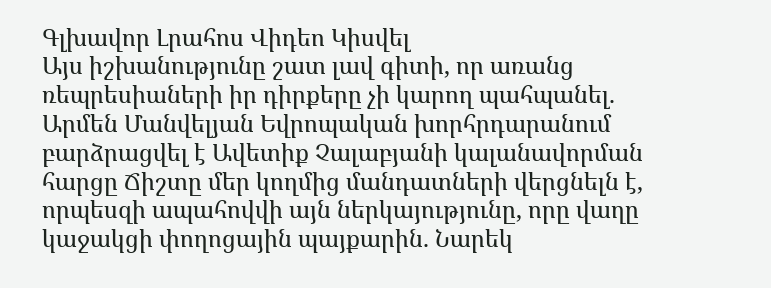Գլխավոր Լրահոս Վիդեո Կիսվել
Այս իշխանությունը շատ լավ գիտի, որ առանց ռեպրեսիաների իր դիրքերը չի կարող պահպանել. Արմեն Մանվելյան Եվրոպական խորհրդարանում բարձրացվել է Ավետիք Չալաբյանի կալանավորման հարցը Ճիշտը մեր կողմից մանդատների վերցնելն է, որպեսզի ապահովվի այն ներկայությունը, որը վաղը կաջակցի փողոցային պայքարին. Նարեկ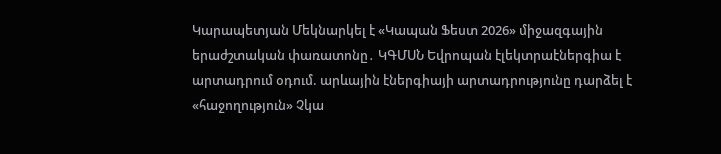Կարապետյան Մեկնարկել է «Կապան Ֆեստ 2026» միջազգային երաժշտական փառատոնը․ ԿԳՄՍՆ Եվրոպան էլեկտրաէներգիա է արտադրում օդում. արևային էներգիայի արտադրությունը դարձել է «հաջողություն» Չկա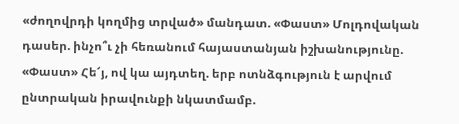«ժողովրդի կողմից տրված» մանդատ. «Փաստ» Մոլդովական դասեր. ինչո՞ւ չի հեռանում հայաստանյան իշխանությունը. «Փաստ» Հե՜յ, ով կա այդտեղ. երբ ոտնձգություն է արվում ընտրական իրավունքի նկատմամբ.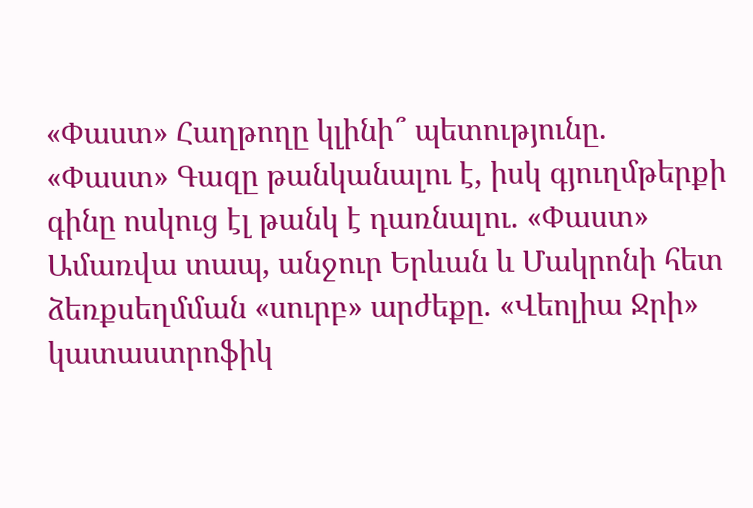«Փաստ» Հաղթողը կլինի՞ պետությունը. «Փաստ» Գազը թանկանալու է, իսկ գյուղմթերքի գինը ոսկուց էլ թանկ է դառնալու. «Փաստ» Ամառվա տապ, անջուր Երևան և Մակրոնի հետ ձեռքսեղմման «սուրբ» արժեքը. «Վեոլիա Ջրի» կատաստրոֆիկ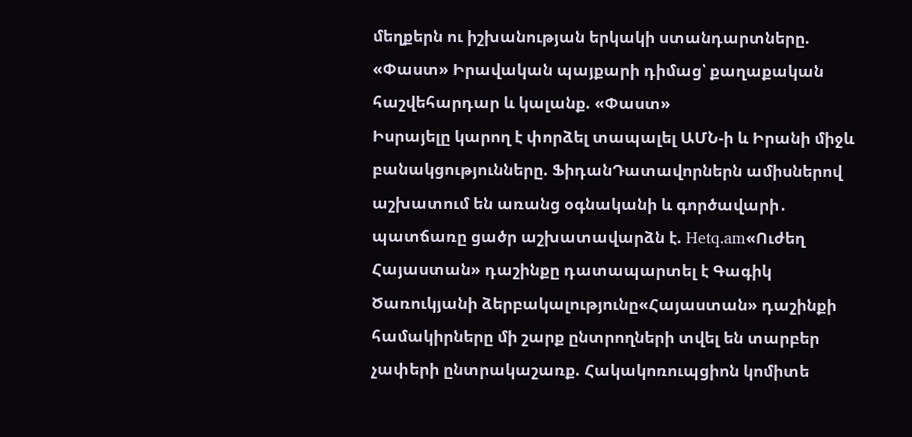մեղքերն ու իշխանության երկակի ստանդարտները. «Փաստ» Իրավական պայքարի դիմաց՝ քաղաքական հաշվեհարդար և կալանք. «Փաստ»
Իսրայելը կարող է փորձել տապալել ԱՄՆ-ի և Իրանի միջև բանակցությունները. ՖիդանԴատավորներն ամիսներով աշխատում են առանց օգնականի և գործավարի․ պատճառը ցածր աշխատավարձն է. Hetq.am«Ուժեղ Հայաստան» դաշինքը դատապարտել է Գագիկ Ծառուկյանի ձերբակալությունը«Հայաստան» դաշինքի համակիրները մի շարք ընտրողների տվել են տարբեր չափերի ընտրակաշառք. Հակակոռուպցիոն կոմիտե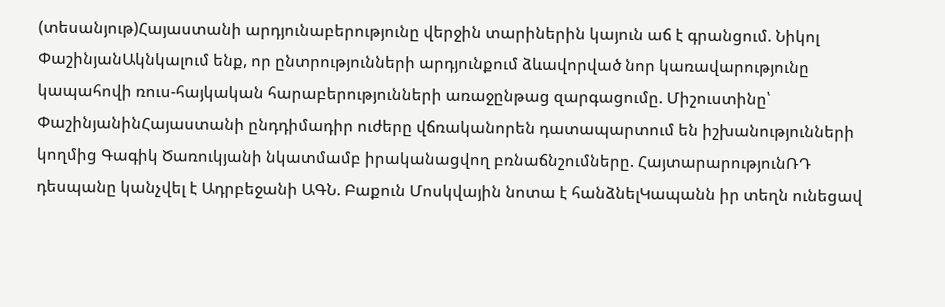(տեսանյութ)Հայաստանի արդյունաբերությունը վերջին տարիներին կայուն աճ է գրանցում. Նիկոլ ՓաշինյանԱկնկալում ենք, որ ընտրությունների արդյունքում ձևավորված նոր կառավարությունը կապահովի ռուս-հայկական հարաբերությունների առաջընթաց զարգացումը. Միշուստինը՝ ՓաշինյանինՀայաստանի ընդդիմադիր ուժերը վճռականորեն դատապարտում են իշխանությունների կողմից Գագիկ Ծառուկյանի նկատմամբ իրականացվող բռնաճնշումները. ՀայտարարությունՌԴ դեսպանը կանչվել է Ադրբեջանի ԱԳՆ. Բաքուն Մոսկվային նոտա է հանձնելԿապանն իր տեղն ունեցավ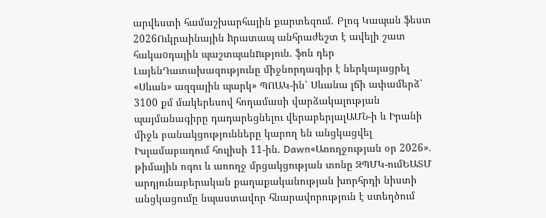արվեստի համաշխարհային քարտեզում. Բլոգ Կապան ֆեստ 2026Ուկրաինային hրատապ անհրաժեշտ է ավելի շատ հակաoդային պաշտպանnւթյուն. ֆոն դեր ԼայենԴատախազությունը միջնորդագիր է ներկայացրել «Սևան» ազգային պարկ» ՊՈԱԿ-ին՝ Սևանա լճի ափամերձ՝ 3100 քմ մակերեսով հողամասի վարձակալության պայմանագիրը դադարեցնելու վերաբերյալԱՄՆ-ի և Իրանի միջև բանակցությունները կարող են անցկացվել Իսլամաբադում հուլիսի 11-ին. Dawn«Առողջության օր 2026». թիմային ոգու և առողջ մրցակցության տոնը ԶՊՄԿ-ումԵԱՏՄ արդյունաբերական քաղաքականության խորհրդի նիստի անցկացումը նպաստավոր հնարավորություն է ստեղծում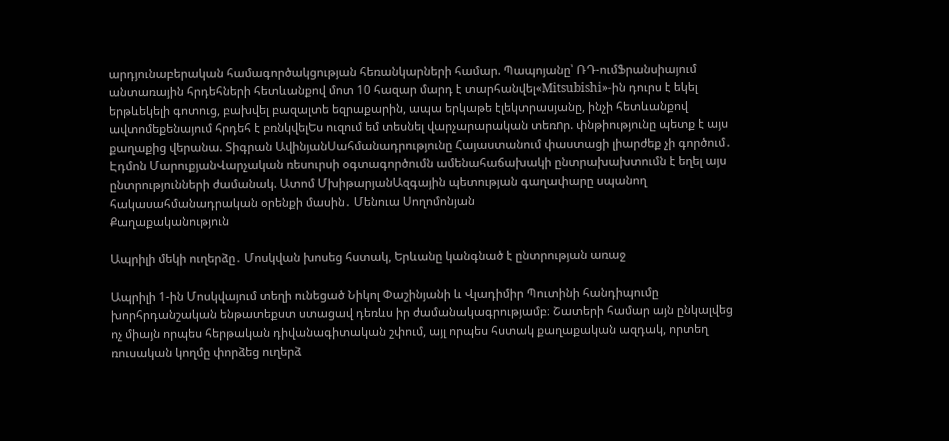արդյունաբերական համագործակցության հեռանկարների համար. Պապոյանը՝ ՌԴ-ումՖրանսիայում անտառային հրդեհների հետևանքով մոտ 10 հազար մարդ է տարհանվել«Mitsubishi»-ին դուրս է եկել երթևեկելի գոտուց, բախվել բազալտե եզրաքարին, ապա երկաթե էլեկտրասյանը, ինչի հետևանքով ավտոմեքենայում հրդեհ է բռնկվելԵս ուզում եմ տեսնել վարչարարական տեռnր. փնթիությունը պետք է այս քաղաքից վերանա. Տիգրան ԱվինյանՍահմանադրությունը Հայաստանում փաստացի լիարժեք չի գործում․ Էդմոն ՄարուքյանՎարչական ռեսուրսի օգտագործումն ամենահաճախակի ընտրախախտումն է եղել այս ընտրությունների ժամանակ. Ատոմ ՄխիթարյանԱզգային պետության գաղափարը սպանող հակասահմանադրական օրենքի մասին․ Մենուա Սողոմոնյան
Քաղաքականություն

Ապրիլի մեկի ուղերձը․ Մոսկվան խոսեց հստակ, Երևանը կանգնած է ընտրության առաջ

Ապրիլի 1-ին Մոսկվայում տեղի ունեցած Նիկոլ Փաշինյանի և Վլադիմիր Պուտինի հանդիպումը խորհրդանշական ենթատեքստ ստացավ դեռևս իր ժամանակագրությամբ։ Շատերի համար այն ընկալվեց ոչ միայն որպես հերթական դիվանագիտական շփում, այլ որպես հստակ քաղաքական ազդակ, որտեղ ռուսական կողմը փորձեց ուղերձ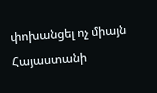փոխանցել ոչ միայն Հայաստանի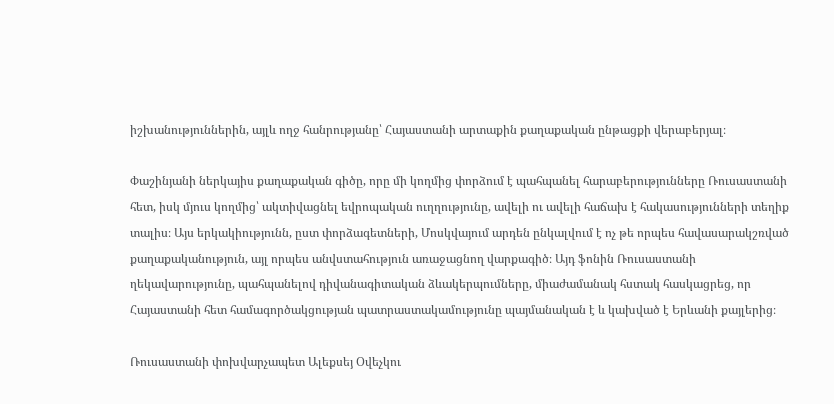իշխանություններին, այլև ողջ հանրությանը՝ Հայաստանի արտաքին քաղաքական ընթացքի վերաբերյալ։

Փաշինյանի ներկայիս քաղաքական գիծը, որը մի կողմից փորձում է պահպանել հարաբերությունները Ռուսաստանի հետ, իսկ մյուս կողմից՝ ակտիվացնել եվրոպական ուղղությունը, ավելի ու ավելի հաճախ է հակասությունների տեղիք տալիս։ Այս երկակիությունն, ըստ փորձագետների, Մոսկվայում արդեն ընկալվում է ոչ թե որպես հավասարակշռված քաղաքականություն, այլ որպես անվստահություն առաջացնող վարքագիծ։ Այդ ֆոնին Ռուսաստանի ղեկավարությունը, պահպանելով դիվանագիտական ձևակերպումները, միաժամանակ հստակ հասկացրեց, որ Հայաստանի հետ համագործակցության պատրաստակամությունը պայմանական է և կախված է Երևանի քայլերից։

Ռուսաստանի փոխվարչապետ Ալեքսեյ Օվեչկու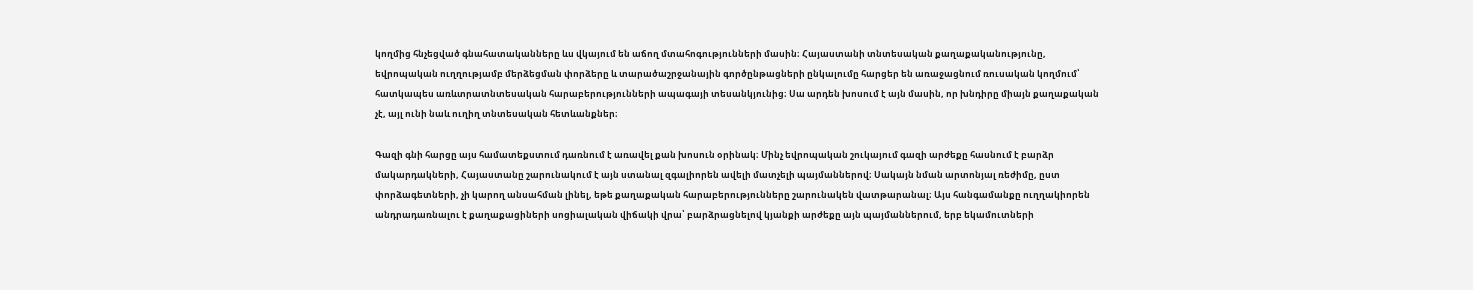կողմից հնչեցված գնահատականները ևս վկայում են աճող մտահոգությունների մասին։ Հայաստանի տնտեսական քաղաքականությունը, եվրոպական ուղղությամբ մերձեցման փորձերը և տարածաշրջանային գործընթացների ընկալումը հարցեր են առաջացնում ռուսական կողմում՝ հատկապես առևտրատնտեսական հարաբերությունների ապագայի տեսանկյունից։ Սա արդեն խոսում է այն մասին, որ խնդիրը միայն քաղաքական չէ, այլ ունի նաև ուղիղ տնտեսական հետևանքներ։

Գազի գնի հարցը այս համատեքստում դառնում է առավել քան խոսուն օրինակ։ Մինչ եվրոպական շուկայում գազի արժեքը հասնում է բարձր մակարդակների, Հայաստանը շարունակում է այն ստանալ զգալիորեն ավելի մատչելի պայմաններով։ Սակայն նման արտոնյալ ռեժիմը, ըստ փորձագետների, չի կարող անսահման լինել, եթե քաղաքական հարաբերությունները շարունակեն վատթարանալ։ Այս հանգամանքը ուղղակիորեն անդրադառնալու է քաղաքացիների սոցիալական վիճակի վրա՝ բարձրացնելով կյանքի արժեքը այն պայմաններում, երբ եկամուտների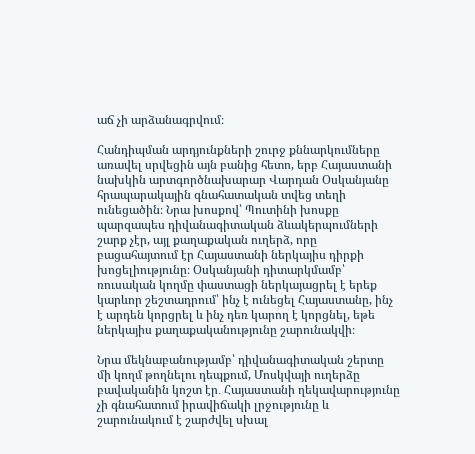աճ չի արձանագրվում։

Հանդիպման արդյունքների շուրջ քննարկումները առավել սրվեցին այն բանից հետո, երբ Հայաստանի նախկին արտգործնախարար Վարդան Օսկանյանը հրապարակային գնահատական տվեց տեղի ունեցածին։ Նրա խոսքով՝ Պուտինի խոսքը պարզապես դիվանագիտական ձևակերպումների շարք չէր, այլ քաղաքական ուղերձ, որը բացահայտում էր Հայաստանի ներկայիս դիրքի խոցելիությունը։ Օսկանյանի դիտարկմամբ՝ ռուսական կողմը փաստացի ներկայացրել է երեք կարևոր շեշտադրում՝ ինչ է ունեցել Հայաստանը, ինչ է արդեն կորցրել և ինչ դեռ կարող է կորցնել, եթե ներկայիս քաղաքականությունը շարունակվի։

Նրա մեկնաբանությամբ՝ դիվանագիտական շերտը մի կողմ թողնելու դեպքում, Մոսկվայի ուղերձը բավականին կոշտ էր․ Հայաստանի ղեկավարությունը չի գնահատում իրավիճակի լրջությունը և շարունակում է շարժվել սխալ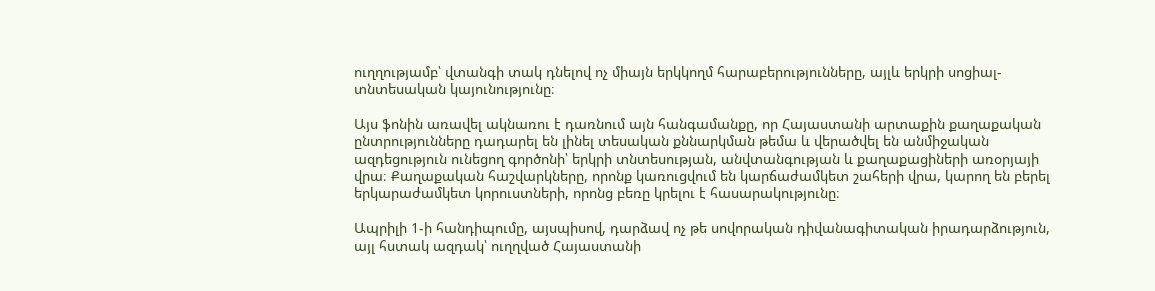ուղղությամբ՝ վտանգի տակ դնելով ոչ միայն երկկողմ հարաբերությունները, այլև երկրի սոցիալ-տնտեսական կայունությունը։

Այս ֆոնին առավել ակնառու է դառնում այն հանգամանքը, որ Հայաստանի արտաքին քաղաքական ընտրությունները դադարել են լինել տեսական քննարկման թեմա և վերածվել են անմիջական ազդեցություն ունեցող գործոնի՝ երկրի տնտեսության, անվտանգության և քաղաքացիների առօրյայի վրա։ Քաղաքական հաշվարկները, որոնք կառուցվում են կարճաժամկետ շահերի վրա, կարող են բերել երկարաժամկետ կորուստների, որոնց բեռը կրելու է հասարակությունը։

Ապրիլի 1-ի հանդիպումը, այսպիսով, դարձավ ոչ թե սովորական դիվանագիտական իրադարձություն, այլ հստակ ազդակ՝ ուղղված Հայաստանի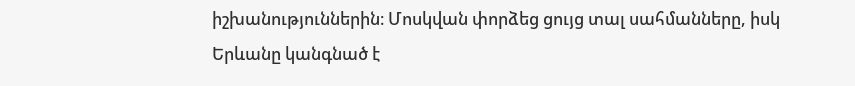իշխանություններին։ Մոսկվան փորձեց ցույց տալ սահմանները, իսկ Երևանը կանգնած է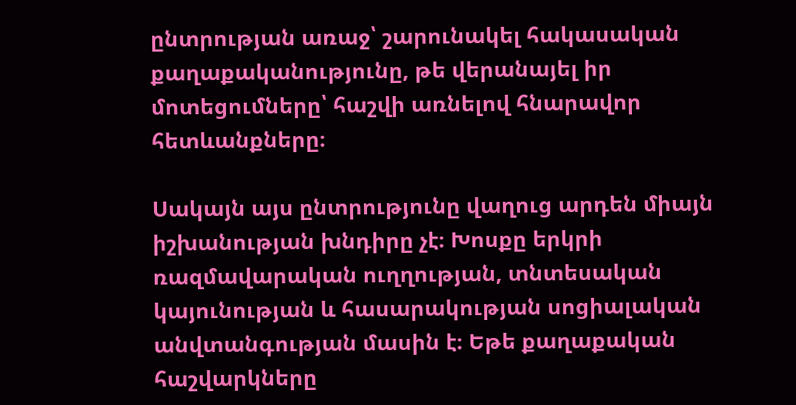ընտրության առաջ՝ շարունակել հակասական քաղաքականությունը, թե վերանայել իր մոտեցումները՝ հաշվի առնելով հնարավոր հետևանքները։

Սակայն այս ընտրությունը վաղուց արդեն միայն իշխանության խնդիրը չէ։ Խոսքը երկրի ռազմավարական ուղղության, տնտեսական կայունության և հասարակության սոցիալական անվտանգության մասին է։ Եթե քաղաքական հաշվարկները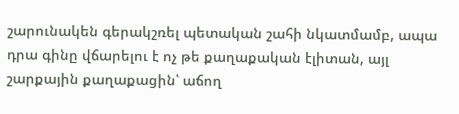շարունակեն գերակշռել պետական շահի նկատմամբ, ապա դրա գինը վճարելու է ոչ թե քաղաքական էլիտան, այլ շարքային քաղաքացին՝ աճող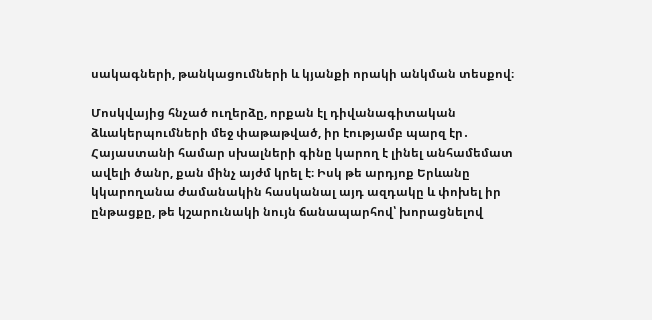սակագների, թանկացումների և կյանքի որակի անկման տեսքով։

Մոսկվայից հնչած ուղերձը, որքան էլ դիվանագիտական ձևակերպումների մեջ փաթաթված, իր էությամբ պարզ էր․ Հայաստանի համար սխալների գինը կարող է լինել անհամեմատ ավելի ծանր, քան մինչ այժմ կրել է։ Իսկ թե արդյոք Երևանը կկարողանա ժամանակին հասկանալ այդ ազդակը և փոխել իր ընթացքը, թե կշարունակի նույն ճանապարհով՝ խորացնելով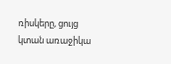ռիսկերը, ցույց կտան առաջիկա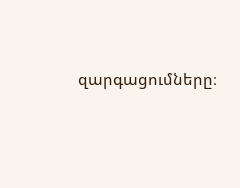զարգացումները։